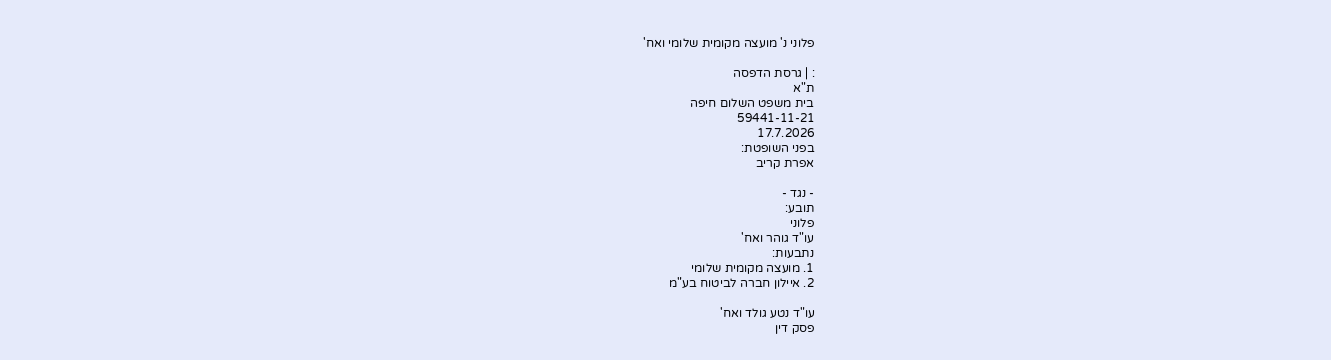פלוני נ' מועצה מקומית שלומי ואח'

: | גרסת הדפסה
ת"א
בית משפט השלום חיפה
59441-11-21
17.7.2026
בפני השופטת:
אפרת קריב

- נגד -
תובע:
פלוני
עו"ד גוהר ואח'
נתבעות:
1. מועצה מקומית שלומי
2. איילון חברה לביטוח בע"מ

עו"ד נטע גולד ואח'
פסק דין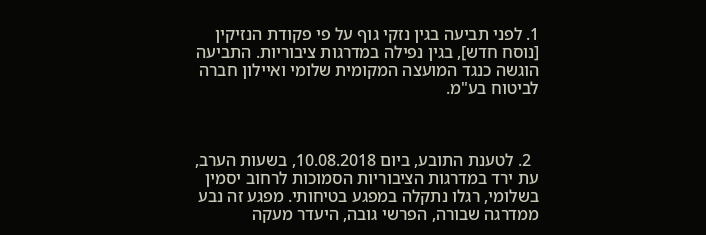1. לפני תביעה בגין נזקי גוף על פי פקודת הנזיקין [נוסח חדש], בגין נפילה במדרגות ציבוריות. התביעה הוגשה כנגד המועצה המקומית שלומי ואיילון חברה לביטוח בע"מ.



  2. לטענת התובע, ביום 10.08.2018, בשעות הערב, עת ירד במדרגות הציבוריות הסמוכות לרחוב יסמין בשלומי, רגלו נתקלה במפגע בטיחותי. מפגע זה נבע ממדרגה שבורה, הפרשי גובה, היעדר מעקה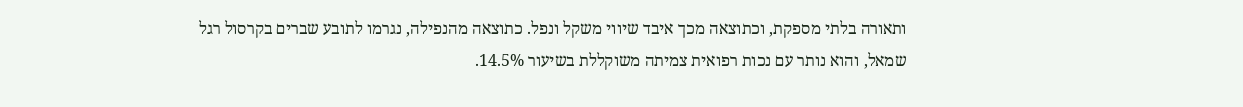ותאורה בלתי מספקת, וכתוצאה מכך איבד שיווי משקל ונפל. כתוצאה מהנפילה, נגרמו לתובע שברים בקרסול רגל שמאל, והוא נותר עם נכות רפואית צמיתה משוקללת בשיעור 14.5%.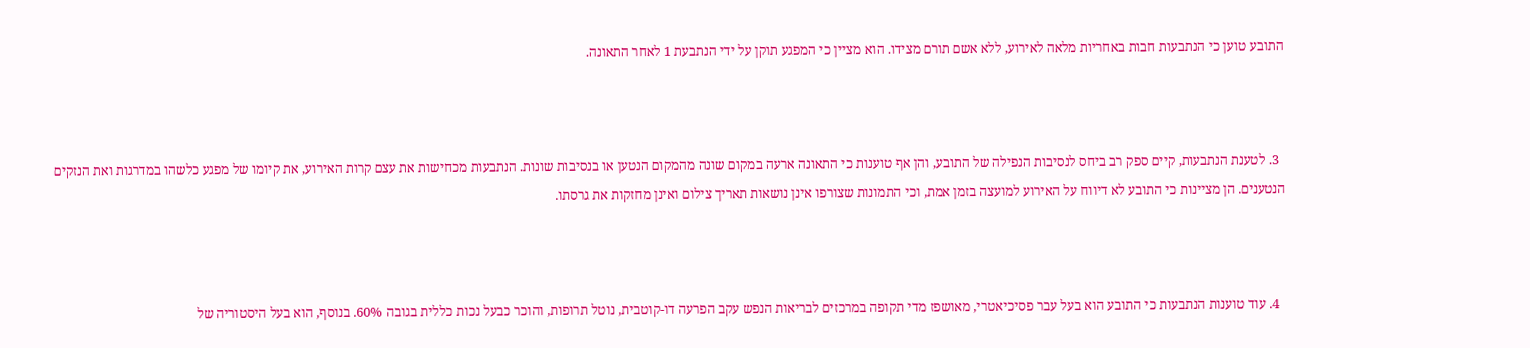התובע טוען כי הנתבעות חבות באחריות מלאה לאירוע, ללא אשם תורם מצידו. הוא מציין כי המפגע תוקן על ידי הנתבעת 1 לאחר התאונה.



  3. לטענת הנתבעות, קיים ספק רב ביחס לנסיבות הנפילה של התובע, והן אף טוענות כי התאונה ארעה במקום שונה מהמקום הנטען או בנסיבות שונות. הנתבעות מכחישות את עצם קרות האירוע, את קיומו של מפגע כלשהו במדרגות ואת הנזקים הנטענים. הן מציינות כי התובע לא דיווח על האירוע למועצה בזמן אמת, וכי התמונות שצורפו אינן נושאות תאריך צילום ואינן מחזקות את גרסתו.



  4. עוד טוענות הנתבעות כי התובע הוא בעל עבר פסיכיאטרי, מאושפז מדי תקופה במרכזים לבריאות הנפש עקב הפרעה דו-קוטבית, נוטל תרופות, והוכר כבעל נכות כללית בגובה 60%. בנוסף, הוא בעל היסטוריה של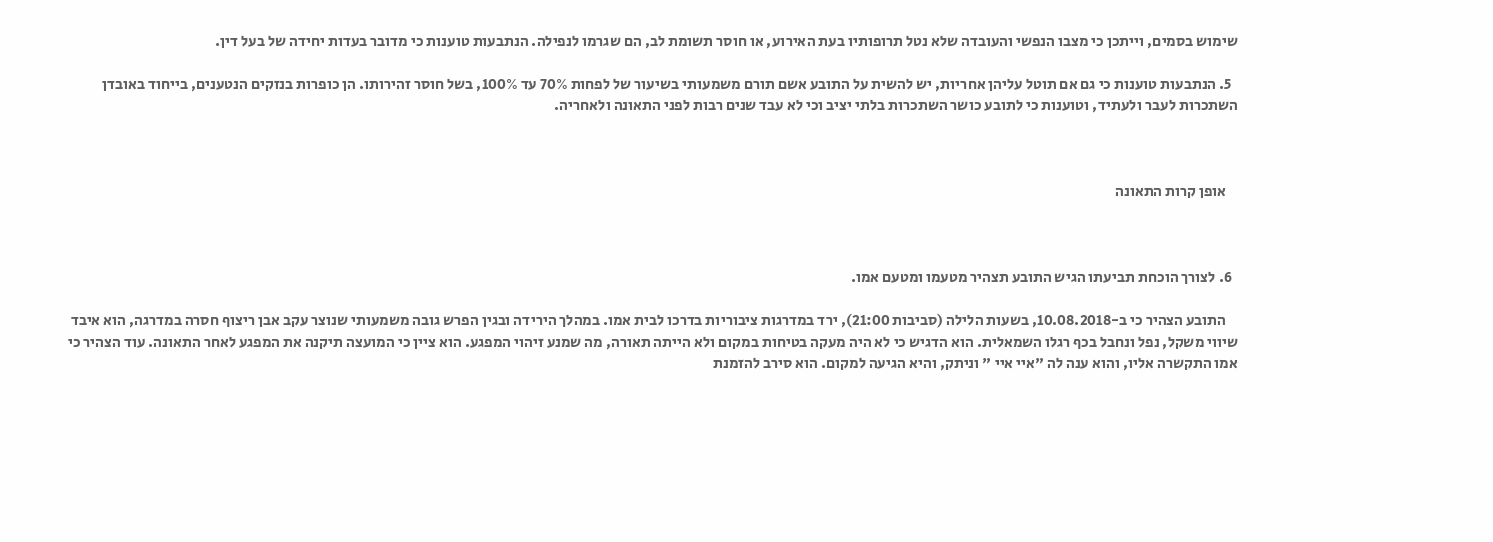שימוש בסמים, וייתכן כי מצבו הנפשי והעובדה שלא נטל תרופותיו בעת האירוע, או חוסר תשומת לב, הם שגרמו לנפילה. הנתבעות טוענות כי מדובר בעדות יחידה של בעל דין.

  5. הנתבעות טוענות כי גם אם תוטל עליהן אחריות, יש להשית על התובע אשם תורם משמעותי בשיעור של לפחות 70% עד 100%, בשל חוסר זהירותו. הן כופרות בנזקים הנטענים, בייחוד באובדן השתכרות לעבר ולעתיד, וטוענות כי לתובע כושר השתכרות בלתי יציב וכי לא עבד שנים רבות לפני התאונה ולאחריה.



    אופן קרות התאונה



  6. לצורך הוכחת תביעתו הגיש התובע תצהיר מטעמו ומטעם אמו.

    התובע הצהיר כי ב-10.08.2018, בשעות הלילה (סביבות 21:00), ירד במדרגות ציבוריות בדרכו לבית אמו. במהלך הירידה ובגין הפרש גובה משמעותי שנוצר עקב אבן ריצוף חסרה במדרגה, הוא איבד שיווי משקל, נפל ונחבל בכף רגלו השמאלית. הוא הדגיש כי לא היה מעקה בטיחות במקום ולא הייתה תאורה, מה שמנע זיהוי המפגע. הוא ציין כי המועצה תיקנה את המפגע לאחר התאונה. עוד הצהיר כי אמו התקשרה אליו, והוא ענה לה "איי איי " וניתק, והיא הגיעה למקום. הוא סירב להזמנת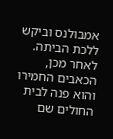אמבולנס וביקש ללכת הביתה. לאחר מכן, הכאבים החמירו והוא פנה לבית החולים שם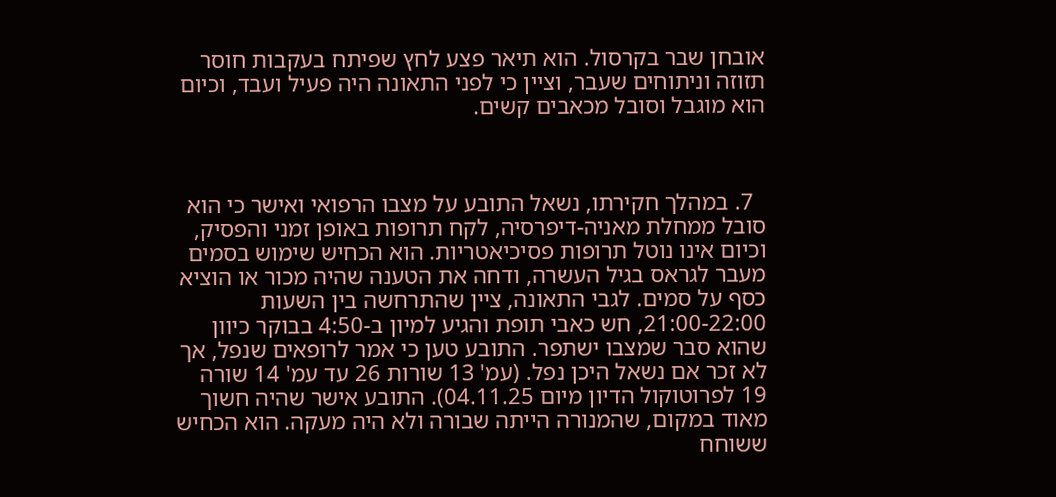אובחן שבר בקרסול. הוא תיאר פצע לחץ שפיתח בעקבות חוסר תזוזה וניתוחים שעבר, וציין כי לפני התאונה היה פעיל ועבד, וכיום הוא מוגבל וסובל מכאבים קשים.



  7. במהלך חקירתו, נשאל התובע על מצבו הרפואי ואישר כי הוא סובל ממחלת מאניה-דיפרסיה, לקח תרופות באופן זמני והפסיק, וכיום אינו נוטל תרופות פסיכיאטריות. הוא הכחיש שימוש בסמים מעבר לגראס בגיל העשרה, ודחה את הטענה שהיה מכור או הוציא כסף על סמים. לגבי התאונה, ציין שהתרחשה בין השעות 21:00-22:00, חש כאבי תופת והגיע למיון ב-4:50 בבוקר כיוון שהוא סבר שמצבו ישתפר. התובע טען כי אמר לרופאים שנפל, אך לא זכר אם נשאל היכן נפל. (עמ' 13 שורות 26 עד עמ' 14 שורה 19 לפרוטוקול הדיון מיום 04.11.25). התובע אישר שהיה חשוך מאוד במקום, שהמנורה הייתה שבורה ולא היה מעקה. הוא הכחיש ששוחח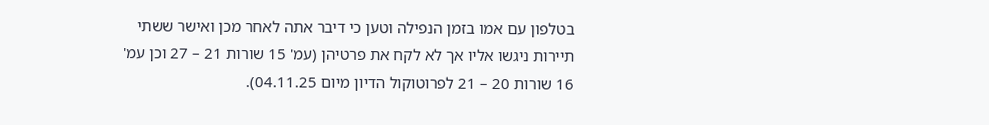בטלפון עם אמו בזמן הנפילה וטען כי דיבר אתה לאחר מכן ואישר ששתי תיירות ניגשו אליו אך לא לקח את פרטיהן (עמ' 15 שורות 21 – 27 וכן עמ' 16 שורות 20 – 21 לפרוטוקול הדיון מיום 04.11.25).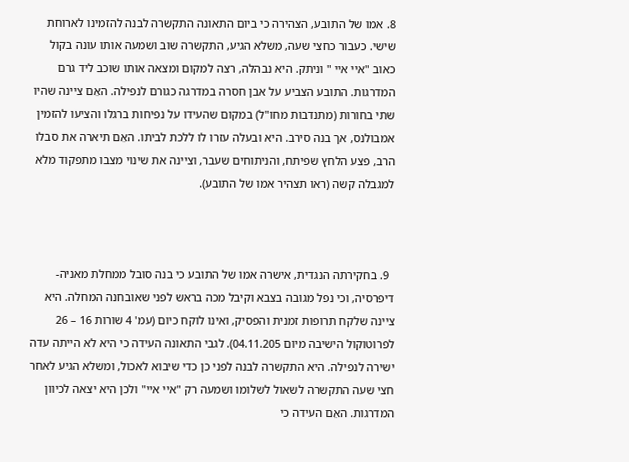8. אמו של התובע, הצהירה כי ביום התאונה התקשרה לבנה להזמינו לארוחת שישי. כעבור כחצי שעה, משלא הגיע, התקשרה שוב ושמעה אותו עונה בקול כאוב "איי איי " וניתק. היא נבהלה, רצה למקום ומצאה אותו שוכב ליד גרם המדרגות. התובע הצביע על אבן חסרה במדרגה כגורם לנפילה. האֵם ציינה שהיו שתי בחורות (מתנדבות מחו"ל) במקום שהעידו על נפיחות ברגלו והציעו להזמין אמבולנס, אך בנה סירב. היא ובעלה עזרו לו ללכת לביתו. האֵם תיארה את סבלו הרב, פצע הלחץ שפיתח, והניתוחים שעבר, וציינה את שינוי מצבו מתפקוד מלא למגבלה קשה (ראו תצהיר אמו של התובע).



  9. בחקירתה הנגדית, אישרה אמו של התובע כי בנה סובל ממחלת מאניה-דיפרסיה, וכי נפל מגובה בצבא וקיבל מכה בראש לפני שאובחנה המחלה. היא ציינה שלקח תרופות זמנית והפסיק, ואינו לוקח כיום (עמ' 4 שורות 16 – 26 לפרוטוקול הישיבה מיום 04.11.205). לגבי התאונה העידה כי היא לא הייתה עדה ישירה לנפילה. היא התקשרה לבנה לפני כן כדי שיבוא לאכול, ומשלא הגיע לאחר חצי שעה התקשרה לשאול לשלומו ושמעה רק "איי איי" ולכן היא יצאה לכיוון המדרגות. האֵם העידה כי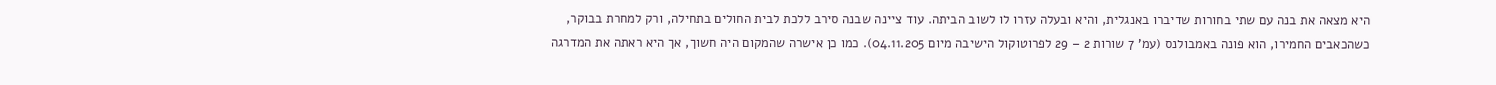היא מצאה את בנה עם שתי בחורות שדיברו באנגלית, והיא ובעלה עזרו לו לשוב הביתה. עוד ציינה שבנה סירב ללכת לבית החולים בתחילה, ורק למחרת בבוקר, כשהכאבים החמירו, הוא פונה באמבולנס (עמ' 7 שורות 2 – 29 לפרוטוקול הישיבה מיום 04.11.205). כמו כן אישרה שהמקום היה חשוך, אך היא ראתה את המדרגה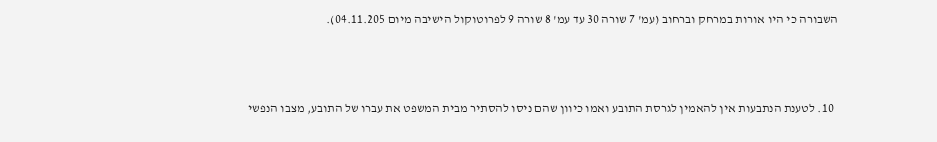השבורה כי היו אורות במרחק וברחוב (עמ' 7 שורה 30 עד עמ' 8 שורה 9 לפרוטוקול הישיבה מיום 04.11.205).



  10. לטענת הנתבעות אין להאמין לגרסת התובע ואמו כיוון שהם ניסו להסתיר מבית המשפט את עברו של התובע, מצבו הנפשי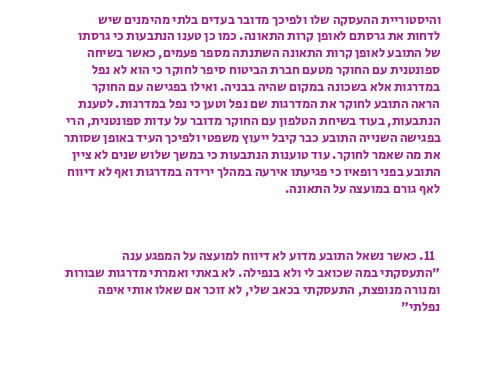והיסטוריית ההעסקה שלו ולפיכך מדובר בעדים בלתי מהימנים שיש לדחות את גרסתם לאופן קרות התאונה. כמו כן טענו הנתבעות כי גרסתו של התובע לאופן קרות התאונה השתנתה מספר פעמים, כאשר בשיחה ספונטנית עם החוקר מטעם חברת הביטוח סיפר לחוקר כי הוא לא נפל במדרגות אלא בשכונה במקום שהיה בבניה. ואילו בפגישה עם החוקר הראה התובע לחוקר את המדרגות שם נפל וטען כי נפל במדרגות. לטענת הנתבעות, בעוד בשיחת הטלפון עם החוקר מדובר על עדות ספונטנית, הרי בפגישה השנייה התובע כבר קיבל ייעוץ משפטי ולפיכך העיד באופן שסותר את מה שאמר לחוקר. עוד טוענות הנתבעות כי במשך שלוש שנים לא ציין התובע בפני רופאיו כי פגיעתו אירעה במהלך ירידה במדרגות ואף לא דיווח לאף גורם במועצה על התאונה.



  11. כאשר נשאל התובע מדוע לא דיווח למועצה על המפגע ענה "התעסקתי במה שכואב לי ולא בנפילה. לא באתי ואמרתי מדרגות שבורות ומנורה מנופצת, התעסקתי בכאב שלי, לא זוכר אם שאלו אותי איפה נפלתי"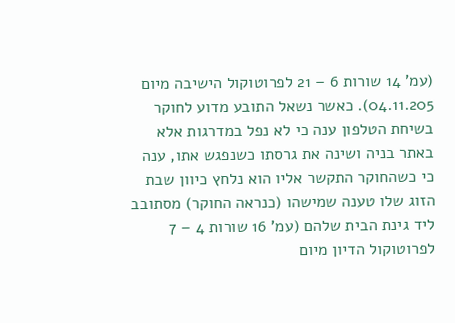(עמ' 14 שורות 6 – 21 לפרוטוקול הישיבה מיום 04.11.205). כאשר נשאל התובע מדוע לחוקר בשיחת הטלפון ענה כי לא נפל במדרגות אלא באתר בניה ושינה את גרסתו כשנפגש אתו, ענה כי כשהחוקר התקשר אליו הוא נלחץ כיוון שבת הזוג שלו טענה שמישהו (כנראה החוקר) מסתובב ליד גינת הבית שלהם (עמ' 16 שורות 4 – 7 לפרוטוקול הדיון מיום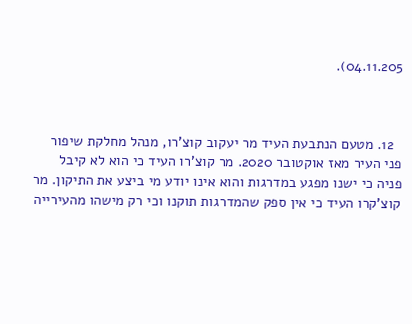04.11.205).



  12. מטעם הנתבעת העיד מר יעקוב קוצ'רו, מנהל מחלקת שיפור פני העיר מאז אוקטובר 2020. מר קוצ'רו העיד כי הוא לא קיבל פניה כי ישנו מפגע במדרגות והוא אינו יודע מי ביצע את התיקון. מר קוצ'קרו העיד כי אין ספק שהמדרגות תוקנו וכי רק מישהו מהעירייה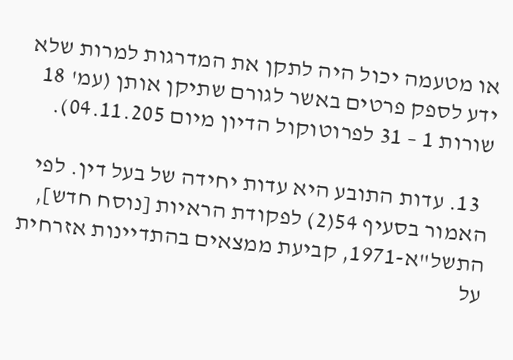או מטעמה יכול היה לתקן את המדרגות למרות שלא ידע לספק פרטים באשר לגורם שתיקן אותן (עמ' 18 שורות 1 – 31 לפרוטוקול הדיון מיום 04.11.205).

  13. עדות התובע היא עדות יחידה של בעל דין. לפי האמור בסעיף 54(2) לפקודת הראיות [נוסח חדש], התשל"א-1971, קביעת ממצאים בהתדיינות אזרחית על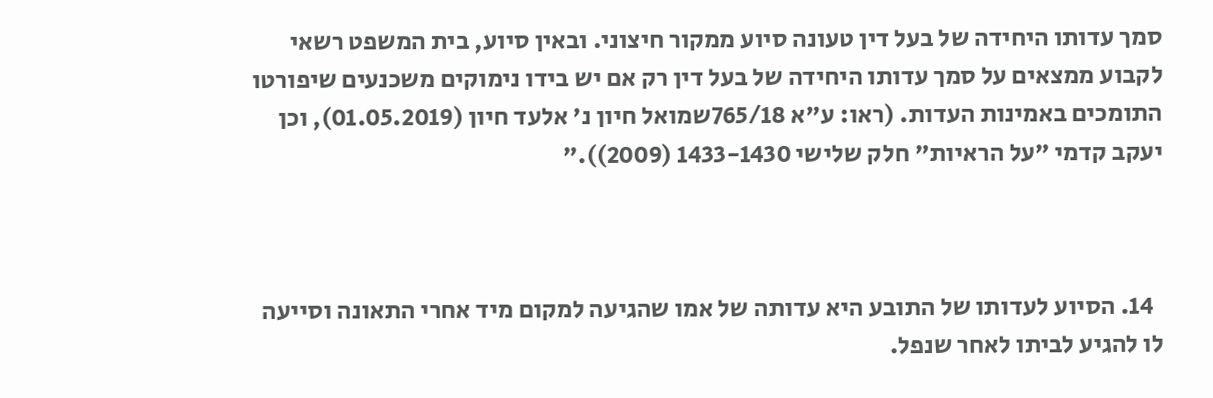סמך עדותו היחידה של בעל דין טעונה סיוע ממקור חיצוני. ובאין סיוע, בית המשפט רשאי לקבוע ממצאים על סמך עדותו היחידה של בעל דין רק אם יש בידו נימוקים משכנעים שיפורטו התומכים באמינות העדות. (ראו: ע"א 765/18שמואל חיון נ' אלעד חיון (01.05.2019), וכן יעקב קדמי "על הראיות" חלק שלישי 1433-1430 (2009))."



  14. הסיוע לעדותו של התובע היא עדותה של אמו שהגיעה למקום מיד אחרי התאונה וסייעה לו להגיע לביתו לאחר שנפל.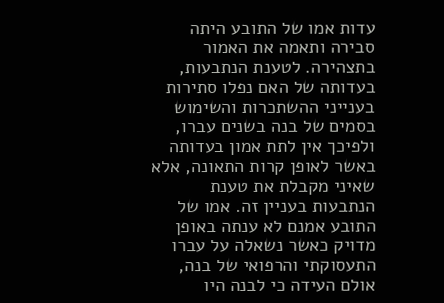עדות אמו של התובע היתה סבירה ותאמה את האמור בתצהירה. לטענת הנתבעות, בעדותה של האם נפלו סתירות בענייני ההשתכרות והשימוש בסמים של בנה בשנים עברו, ולפיכך אין לתת אמון בעדותה באשר לאופן קרות התאונה, אלא שאיני מקבלת את טענת הנתבעות בעניין זה. אמו של התובע אמנם לא ענתה באופן מדויק כאשר נשאלה על עברו התעסוקתי והרפואי של בנה, אולם העידה כי לבנה היו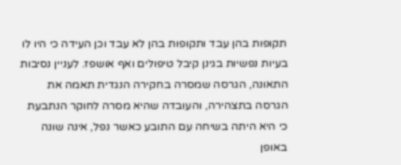תקופות בהן עבד ותקופות בהן לא עבד וכן העידה כי היו לו בעיות נפשיות בגינן קיבל טיפולים ואף אושפז. לעניין נסיבות התאונה, הגרסה שמסרה בחקירה הנגדית תאמה את הגרסה בתצהירה, והעובדה שהיא מסרה לחוקר הנתבעת כי היא היתה בשיחה עם התובע כאשר נפל, אינה שונה באופן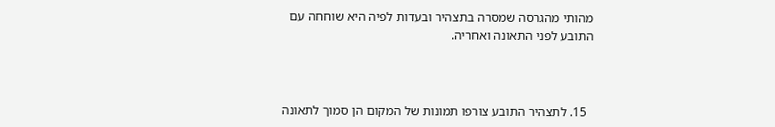מהותי מהגרסה שמסרה בתצהיר ובעדות לפיה היא שוחחה עם התובע לפני התאונה ואחריה.



  15. לתצהיר התובע צורפו תמונות של המקום הן סמוך לתאונה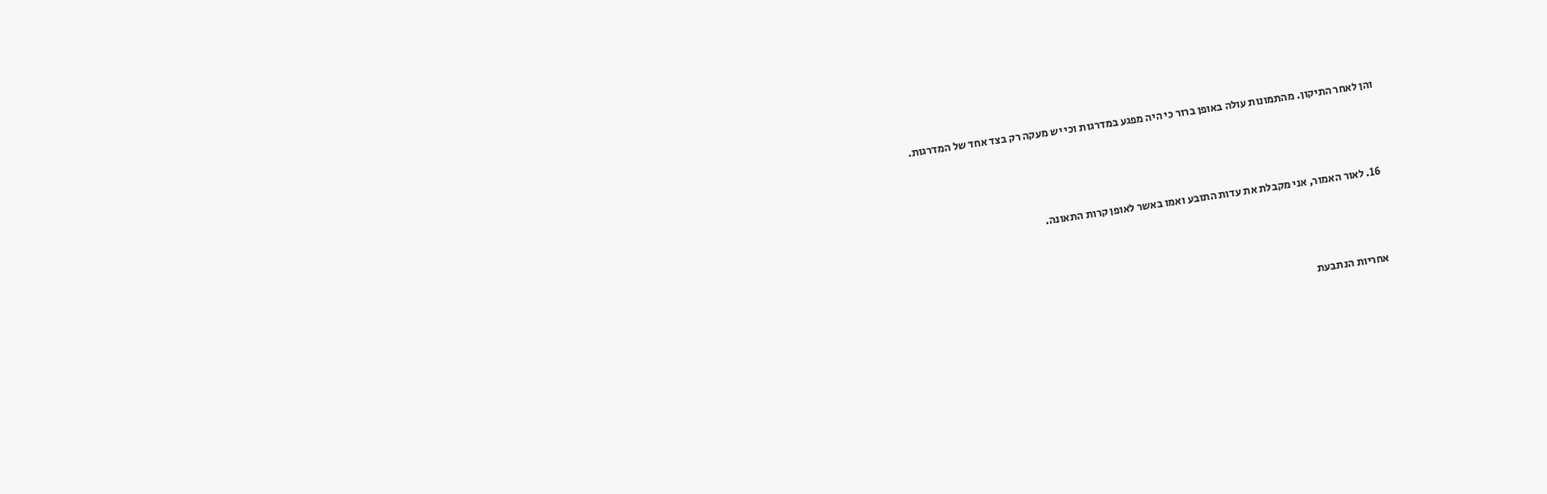והן לאחר התיקון. מהתמונות עולה באופן ברור כי היה מפגע במדרגות וכי יש מעקה רק בצד אחד של המדרגות.



  16. לאור האמור, אני מקבלת את עדות התובע ואמו באשר לאופן קרות התאונה.



    אחריות הנתבעת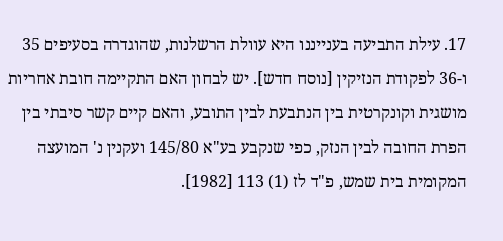17. עילת התביעה בענייננו היא עוולת הרשלנות, שהוגדרה בסעיפים 35 ו-36 לפקודת הנזיקין [נוסח חדש]. יש לבחון האם התקיימה חובת אחריות מושגית וקונקרטית בין הנתבעת לבין התובע, והאם קיים קשר סיבתי בין הפרת החובה לבין הנזק, כפי שנקבע בע"א 145/80 ועקנין נ' המועצה המקומית בית שמש, פ"ד לז (1) 113 [1982].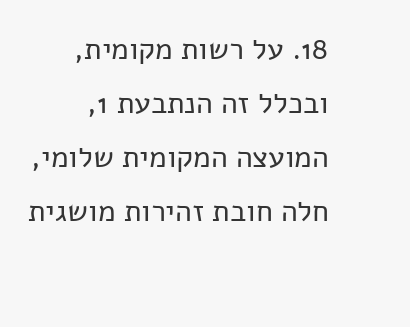18. על רשות מקומית, ובכלל זה הנתבעת 1, המועצה המקומית שלומי, חלה חובת זהירות מושגית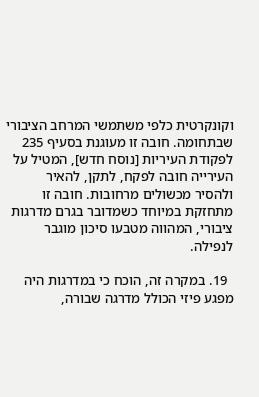וקונקרטית כלפי משתמשי המרחב הציבורי שבתחומה. חובה זו מעוגנת בסעיף 235 לפקודת העיריות [נוסח חדש], המטיל על העירייה חובה לפקח, לתקן, להאיר ולהסיר מכשולים מרחובות. חובה זו מתחזקת במיוחד כשמדובר בגרם מדרגות ציבורי, המהווה מטבעו סיכון מוגבר לנפילה.

  19. במקרה זה, הוכח כי במדרגות היה מפגע פיזי הכולל מדרגה שבורה,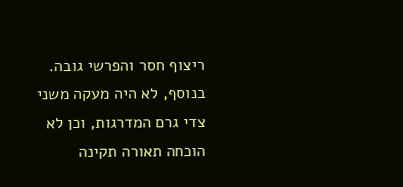ריצוף חסר והפרשי גובה. בנוסף, לא היה מעקה משני צדי גרם המדרגות, וכן לא הוכחה תאורה תקינה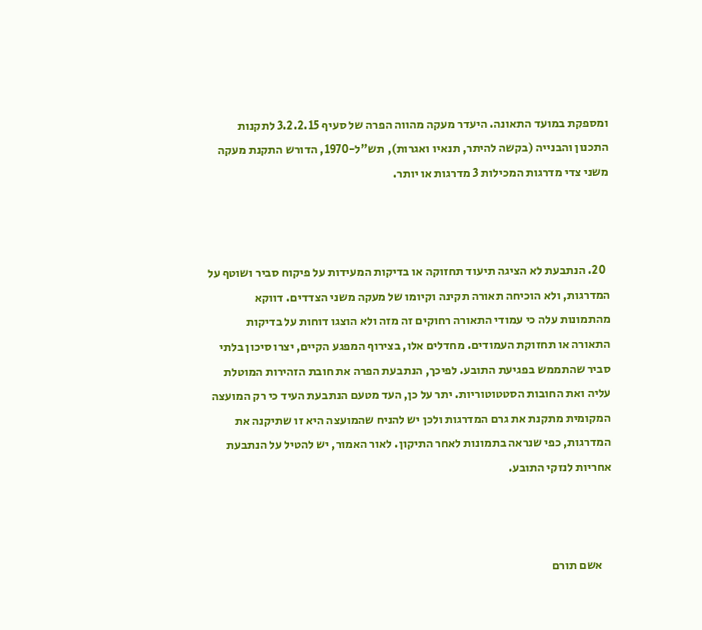ומספקת במועד התאונה. היעדר מעקה מהווה הפרה של סעיף 3.2.2.15 לתקנות התכנון והבנייה (בקשה להיתר, תנאיו ואגרות), תש"ל-1970, הדורש התקנת מעקה משני צדי מדרגות המכילות 3 מדרגות או יותר.



  20. הנתבעת לא הציגה תיעוד תחזוקה או בדיקות המעידות על פיקוח סביר ושוטף על המדרגות, ולא הוכיחה תאורה תקינה וקיומו של מעקה משני הצדדים. דווקא מהתמונות עלה כי עמודי התאורה רחוקים זה מזה ולא הוצגו דוחות על בדיקות התאורה או תחזוקת העמודים. מחדלים אלו, בצירוף המפגע הקיים, יצרו סיכון בלתי סביר שהתממש בפגיעת התובע. לפיכך, הנתבעת הפרה את חובת הזהירות המוטלת עליה ואת החובות הסטטוטוריות. יתר על כן, העד מטעם הנתבעת העיד כי רק המועצה המקומית מתקנת את גרם המדרגות ולכן יש להניח שהמועצה היא זו שתיקנה את המדרגות, כפי שנראה בתמונות לאחר התיקון. לאור האמור, יש להטיל על הנתבעת אחריות לנזקי התובע.



    אשם תורם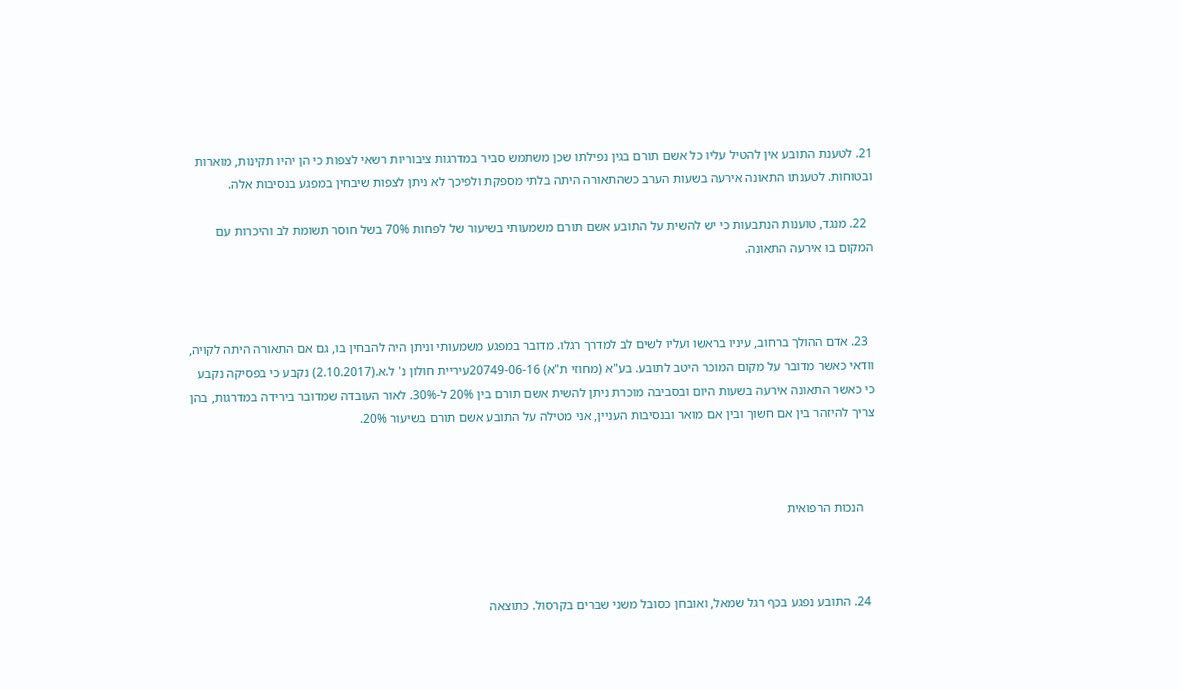21. לטענת התובע אין להטיל עליו כל אשם תורם בגין נפילתו שכן משתמש סביר במדרגות ציבוריות רשאי לצפות כי הן יהיו תקינות, מוארות ובטוחות. לטענתו התאונה אירעה בשעות הערב כשהתאורה היתה בלתי מספקת ולפיכך לא ניתן לצפות שיבחין במפגע בנסיבות אלה.

  22. מנגד, טוענות הנתבעות כי יש להשית על התובע אשם תורם משמעותי בשיעור של לפחות 70% בשל חוסר תשומת לב והיכרות עם המקום בו אירעה התאונה.



  23. אדם ההולך ברחוב, עיניו בראשו ועליו לשים לב למדרך רגלו. מדובר במפגע משמעותי וניתן היה להבחין בו, גם אם התאורה היתה לקויה, וודאי כאשר מדובר על מקום המוכר היטב לתובע. בע"א (מחוזי ת"א) 20749-06-16עיריית חולון נ' ל.א.(2.10.2017) נקבע כי בפסיקה נקבע כי כאשר התאונה אירעה בשעות היום ובסביבה מוכרת ניתן להשית אשם תורם בין 20% ל-30%. לאור העובדה שמדובר בירידה במדרגות, בהן צריך להיזהר בין אם חשוך ובין אם מואר ובנסיבות העניין, אני מטילה על התובע אשם תורם בשיעור 20%.



    הנכות הרפואית



  24. התובע נפגע בכף רגל שמאל, ואובחן כסובל משני שברים בקרסול. כתוצאה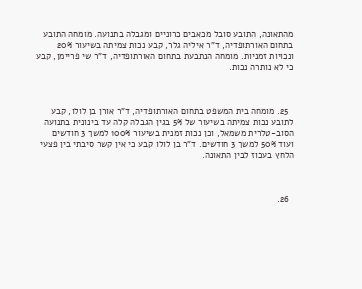מהתאונה, התובע סובל מכאבים כרוניים ומגבלה בתנועה. מומחה התובע בתחום האורתופדיה, ד"ר איליה גלר, קבע נכות צמיתה בשיעור 20% ונכויות זמניות. מומחה הנתבעת בתחום האורתופדיה, ד"ר שי פריימן, קבע כי לא נותרה נכות.



  25. מומחה בית המשפט בתחום האורתופדיה, ד"ר אורן בן לולו, קבע לתובע נכות צמיתה בשיעור של 5% בגין הגבלה קלה עד בינונית בתנועה הסוב-טלרית משמאל, וכן נכות זמנית בשיעור 100% למשך 3 חודשים ועוד 50% למשך 3 חודשים. ד"ר בן לולו קבע כי אין קשר סיבתי בין פצעי הלחץ בעכוז לבין התאונה.



  26.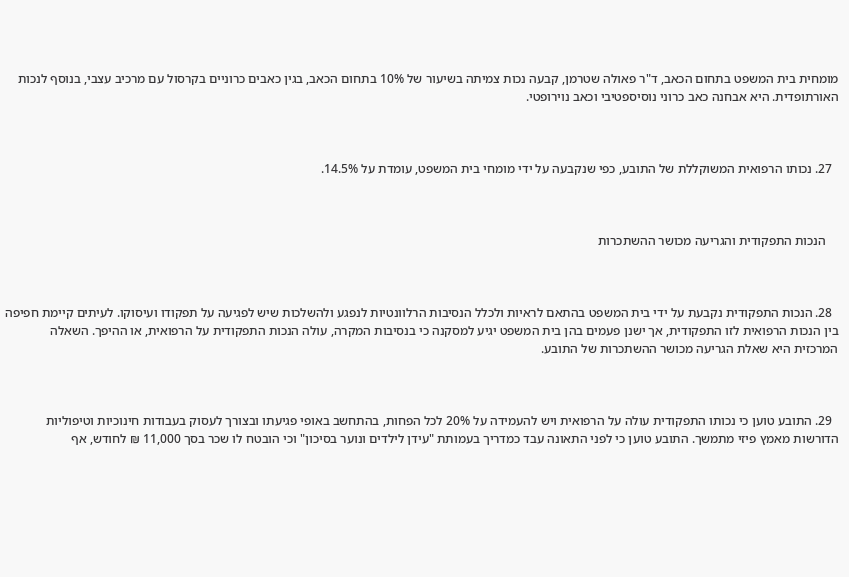מומחית בית המשפט בתחום הכאב, ד"ר פאולה שטרמן, קבעה נכות צמיתה בשיעור של 10% בתחום הכאב, בגין כאבים כרוניים בקרסול עם מרכיב עצבי, בנוסף לנכות האורתופדית. היא אבחנה כאב כרוני נוסיספטיבי וכאב נוירופטי.



  27. נכותו הרפואית המשוקללת של התובע, כפי שנקבעה על ידי מומחי בית המשפט, עומדת על 14.5%.



    הנכות התפקודית והגריעה מכושר ההשתכרות



  28. הנכות התפקודית נקבעת על ידי בית המשפט בהתאם לראיות ולכלל הנסיבות הרלוונטיות לנפגע ולהשלכות שיש לפגיעה על תפקודו ועיסוקו. לעיתים קיימת חפיפה בין הנכות הרפואית לזו התפקודית, אך ישנן פעמים בהן בית המשפט יגיע למסקנה כי בנסיבות המקרה, עולה הנכות התפקודית על הרפואית, או ההיפך. השאלה המרכזית היא שאלת הגריעה מכושר ההשתכרות של התובע.



  29. התובע טוען כי נכותו התפקודית עולה על הרפואית ויש להעמידה על 20% לכל הפחות, בהתחשב באופי פגיעתו ובצורך לעסוק בעבודות חינוכיות וטיפוליות הדורשות מאמץ פיזי מתמשך. התובע טוען כי לפני התאונה עבד כמדריך בעמותת "עידן לילדים ונוער בסיכון" וכי הובטח לו שכר בסך 11,000 ₪ לחודש, אף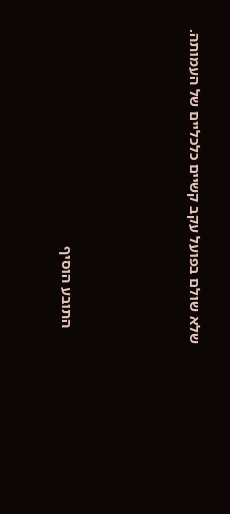שלא שולם בפועל עקב קשיים כלכליים של העמותה.







    התובע הוסיף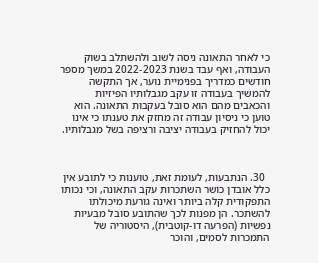כי לאחר התאונה ניסה לשוב ולהשתלב בשוק העבודה, ואף עבד בשנת 2022-2023 במשך מספר חודשים כמדריך בפנימיית נוער, אך התקשה להמשיך בעבודה זו עקב מגבלותיו הפיזיות והכאבים מהם הוא סובל בעקבות התאונה. הוא טוען כי ניסיון עבודה זה מחזק את טענתו כי אינו יכול להחזיק בעבודה יציבה ורציפה בשל מגבלותיו.



  30. הנתבעות, לעומת זאת, טוענות כי לתובע אין כלל אובדן כושר השתכרות עקב התאונה, וכי נכותו התפקודית קלה ביותר ואינה גורעת מיכולתו להשתכר. הן מפנות לכך שהתובע סובל מבעיות נפשיות (הפרעה דו-קוטבית), היסטוריה של התמכרות לסמים, והוכר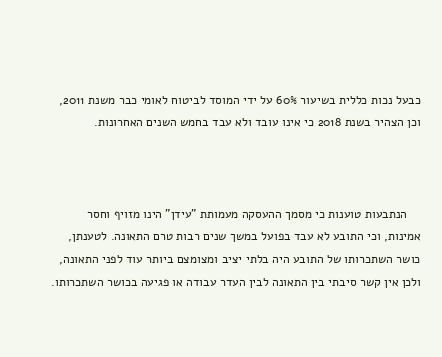כבעל נכות כללית בשיעור 60% על ידי המוסד לביטוח לאומי כבר משנת 2011, וכן הצהיר בשנת 2018 כי אינו עובד ולא עבד בחמש השנים האחרונות.



    הנתבעות טוענות כי מסמך ההעסקה מעמותת "עידן" הינו מזויף וחסר אמינות, וכי התובע לא עבד בפועל במשך שנים רבות טרם התאונה. לטענתן, כושר השתכרותו של התובע היה בלתי יציב ומצומצם ביותר עוד לפני התאונה, ולכן אין קשר סיבתי בין התאונה לבין העדר עבודה או פגיעה בכושר השתכרותו.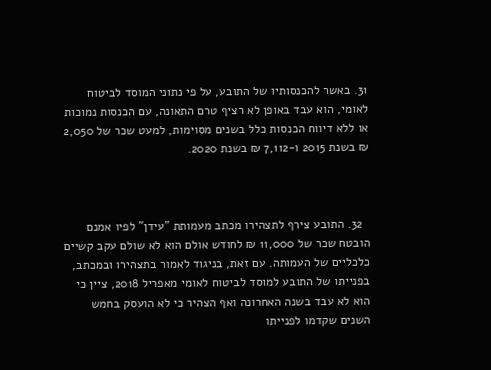31. באשר להכנסותיו של התובע, על פי נתוני המוסד לביטוח לאומי, הוא עבד באופן לא רציף טרם התאונה, עם הכנסות נמוכות או ללא דיווח הכנסות כלל בשנים מסוימות, למעט שכר של 2,050 ₪ בשנת 2015 ו-7,112 ₪ בשנת 2020.



  32. התובע צירף לתצהירו מכתב מעמותת "עידן" לפיו אמנם הובטח שכר של 11,000 ₪ לחודש אולם הוא לא שולם עקב קשיים כלכליים של העמותה. עם זאת, בניגוד לאמור בתצהירו ובמכתב, בפנייתו של התובע למוסד לביטוח לאומי מאפריל 2018, ציין כי הוא לא עבד בשנה האחרונה ואף הצהיר כי לא הועסק בחמש השנים שקדמו לפנייתו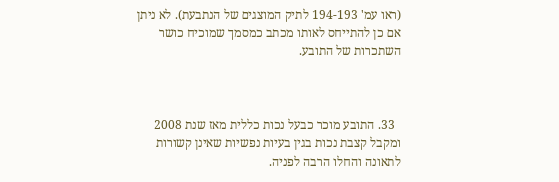(ראו עמ' 194-193 לתיק המוצגים של הנתבעת). לא ניתן אם כן להתייחס לאותו מכתב כמסמך שמוכיח כושר השתכרות של התובע.



  33. התובע מוכר כבעל נכות כללית מאז שנת 2008 ומקבל קצבת נכות בגין בעיות נפשיות שאינן קשורות לתאונה והחלו הרבה לפניה.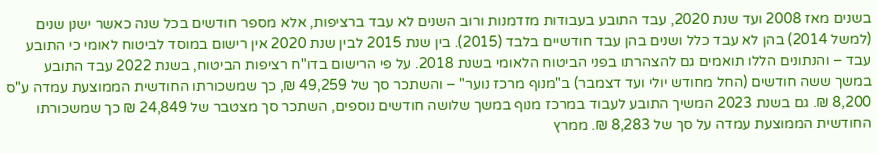בשנים מאז 2008 ועד שנת 2020, עבד התובע בעבודות מזדמנות ורוב השנים לא עבד ברציפות, אלא מספר חודשים בכל שנה כאשר ישנן שנים (למשל 2014) בהן לא עבד כלל ושנים בהן עבד חודשיים בלבד (2015). בין שנת 2015 לבין שנת 2020 אין רישום במוסד לביטוח לאומי כי התובע עבד – והנתונים הללו תואמים גם להצהרתו בפני הביטוח הלאומי בשנת 2018. על פי הרישום בדו"ח רציפות הביטוח, בשנת 2022 עבד התובע במשך ששה חודשים (החל מחודש יולי ועד דצמבר) ב"מנוף מרכז נוער" – והשתכר סך של 49,259 ₪, כך שמשכורתו החודשית הממוצעת עמדה ע"ס 8,200 ₪. גם בשנת 2023 המשיך התובע לעבוד במרכז מנוף במשך שלושה חודשים נוספים, השתכר סך מצטבר של 24,849 ₪ כך שמשכורתו החודשית הממוצעת עמדה על סך של 8,283 ₪. ממרץ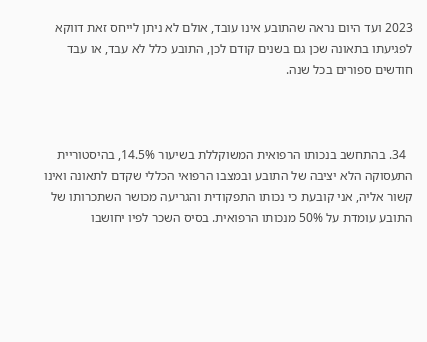2023 ועד היום נראה שהתובע אינו עובד, אולם לא ניתן לייחס זאת דווקא לפגיעתו בתאונה שכן גם בשנים קודם לכן, התובע כלל לא עבד, או עבד חודשים ספורים בכל שנה.



  34. בהתחשב בנכותו הרפואית המשוקללת בשיעור 14.5%, בהיסטוריית התעסוקה הלא יציבה של התובע ובמצבו הרפואי הכללי שקדם לתאונה ואינו קשור אליה, אני קובעת כי נכותו התפקודית והגריעה מכושר השתכרותו של התובע עומדת על 50% מנכותו הרפואית. בסיס השכר לפיו יחושבו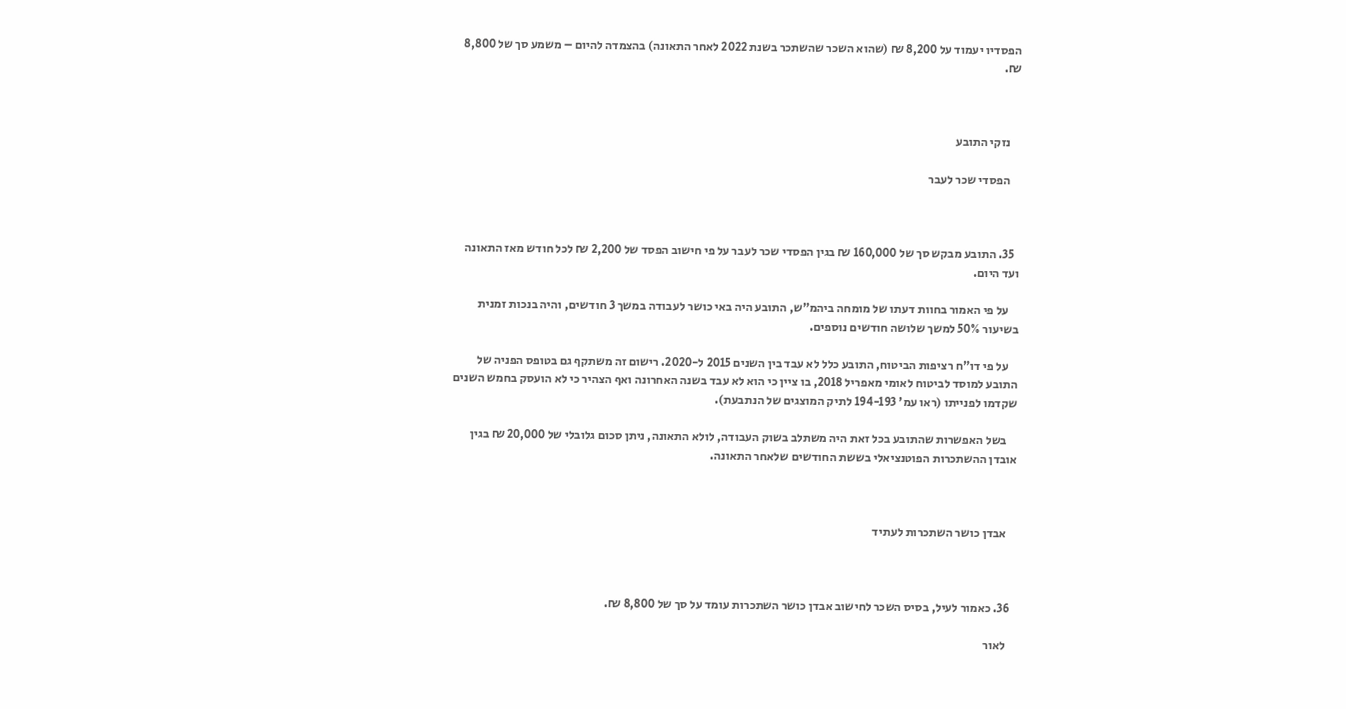הפסדיו יעמוד על 8,200 ₪ (שהוא השכר שהשתכר בשנת 2022 לאחר התאונה) בהצמדה להיום – משמע סך של 8,800 ₪.



    נזקי התובע

    הפסדי שכר לעבר



  35. התובע מבקש סך של 160,000 ₪ בגין הפסדי שכר לעבר על פי חישוב הפסד של 2,200 ₪ לכל חודש מאז התאונה ועד היום.

    על פי האמור בחוות דעתו של מומחה ביהמ"ש, התובע היה באי כושר לעבודה במשך 3 חודשים, והיה בנכות זמנית בשיעור 50% למשך שלושה חודשים נוספים.

    על פי דו"ח רציפות הביטוח, התובע כלל לא עבד בין השנים 2015 ל-2020. רישום זה משתקף גם בטופס הפניה של התובע למוסד לביטוח לאומי מאפריל 2018, בו ציין כי הוא לא עבד בשנה האחרונה ואף הצהיר כי לא הועסק בחמש השנים שקדמו לפנייתו (ראו עמ' 194-193 לתיק המוצגים של הנתבעת).

    בשל האפשרות שהתובע בכל זאת היה משתלב בשוק העבודה, לולא התאונה, ניתן סכום גלובלי של 20,000 ₪ בגין אובדן ההשתכרות הפוטנציאלי בששת החודשים שלאחר התאונה.



    אבדן כושר השתכרות לעתיד



  36. כאמור לעיל, בסיס השכר לחישוב אבדן כושר השתכרות עומד על סך של 8,800 ₪.

    לאור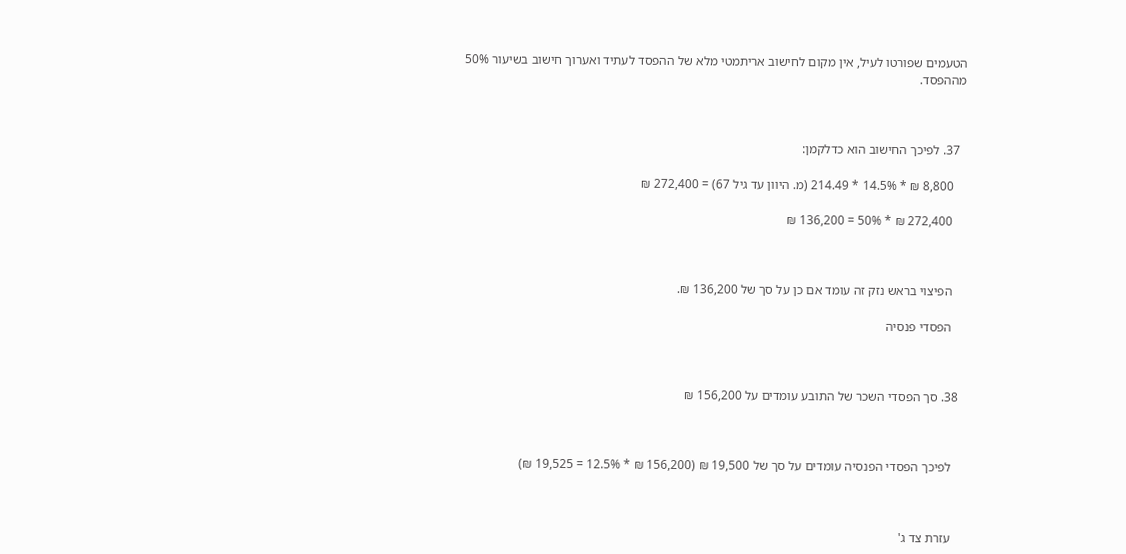הטעמים שפורטו לעיל, אין מקום לחישוב אריתמטי מלא של ההפסד לעתיד ואערוך חישוב בשיעור 50% מההפסד.



  37. לפיכך החישוב הוא כדלקמן:

    8,800 ₪ * 14.5% * 214.49 (מ. היוון עד גיל 67) = 272,400 ₪

    272,400 ₪ * 50% = 136,200 ₪



    הפיצוי בראש נזק זה עומד אם כן על סך של 136,200 ₪.

    הפסדי פנסיה



  38. סך הפסדי השכר של התובע עומדים על 156,200 ₪



    לפיכך הפסדי הפנסיה עומדים על סך של 19,500 ₪ (156,200 ₪ * 12.5% = 19,525 ₪)



    עזרת צד ג'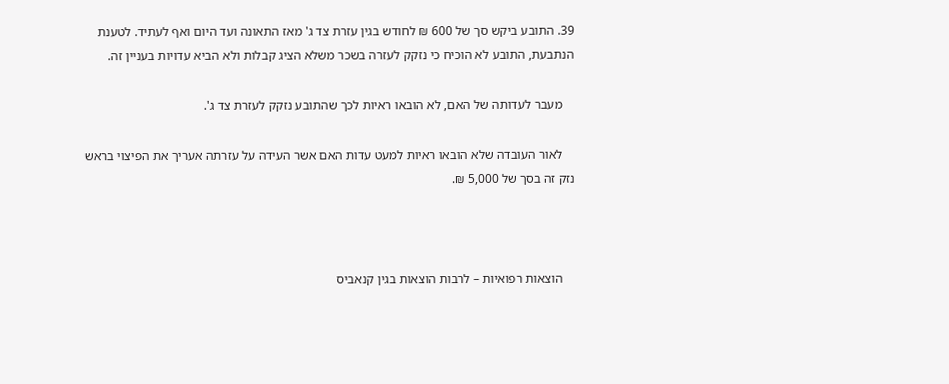39. התובע ביקש סך של 600 ₪ לחודש בגין עזרת צד ג' מאז התאונה ועד היום ואף לעתיד. לטענת הנתבעת, התובע לא הוכיח כי נזקק לעזרה בשכר משלא הציג קבלות ולא הביא עדויות בעניין זה.

    מעבר לעדותה של האם, לא הובאו ראיות לכך שהתובע נזקק לעזרת צד ג'.

    לאור העובדה שלא הובאו ראיות למעט עדות האם אשר העידה על עזרתה אעריך את הפיצוי בראש נזק זה בסך של 5,000 ₪.



    הוצאות רפואיות – לרבות הוצאות בגין קנאביס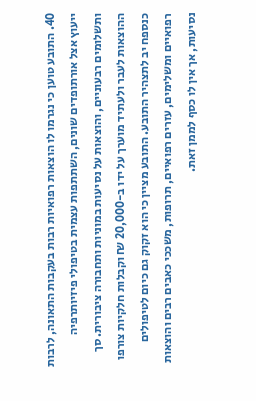40. התובע טוען כי נגרמו לו הוצאות רפואיות רבות בעקבות התאונה, לרבות ייעוץ אצל אורתופדים שונים, השתתפות עצמית בטיפולי פיזיותרפיה ותשלומים רבעוניים, והוצאות על נסיעות במוניות ותחבורה ציבורית. סך ההוצאות לעבר ולעתיד מוערך על ידו ב-20,000 ₪ וקבלות חלקיות צורפו כנספח יב לתצהיר התובע. התובע מציין כי הוא זקוק גם כיום לטיפולים רפואיים ומשלימים, עזרים רפואיים, תרופות, משככי כאבים רבים והוצאות נסיעות, אך אין לו כסף לממן זאת.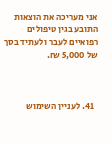אני מעריכה את הוצאות התובע בגין טיפולים רפואיים לעבר ולעתיד בסך של 5,000 ₪.



  41. לעניין השימוש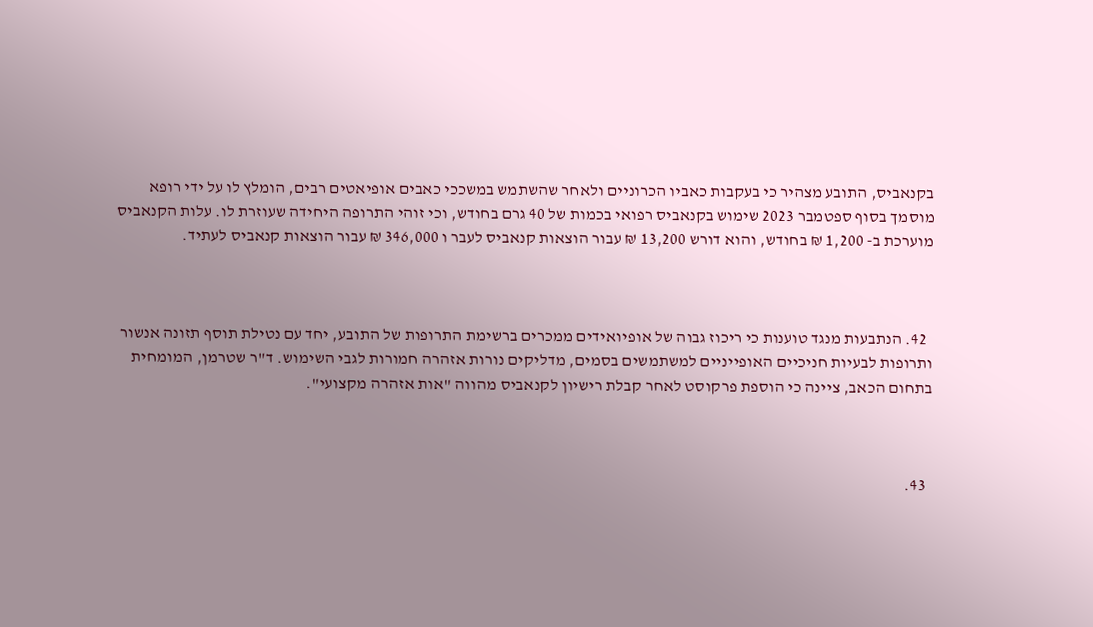בקנאביס, התובע מצהיר כי בעקבות כאביו הכרוניים ולאחר שהשתמש במשככי כאבים אופיאטים רבים, הומלץ לו על ידי רופא מוסמך בסוף ספטמבר 2023 שימוש בקנאביס רפואי בכמות של 40 גרם בחודש, וכי זוהי התרופה היחידה שעוזרת לו. עלות הקנאביס מוערכת ב- 1,200 ₪ בחודש, והוא דורש 13,200 ₪ עבור הוצאות קנאביס לעבר ו 346,000 ₪ עבור הוצאות קנאביס לעתיד.



  42. הנתבעות מנגד טוענות כי ריכוז גבוה של אופיואידים ממכרים ברשימת התרופות של התובע, יחד עם נטילת תוסף תזונה אנשור ותרופות לבעיות חניכיים האופייניים למשתמשים בסמים, מדליקים נורות אזהרה חמורות לגבי השימוש. ד"ר שטרמן, המומחית בתחום הכאב, ציינה כי הוספת פרקוסט לאחר קבלת רישיון לקנאביס מהווה "אות אזהרה מקצועי".



  43.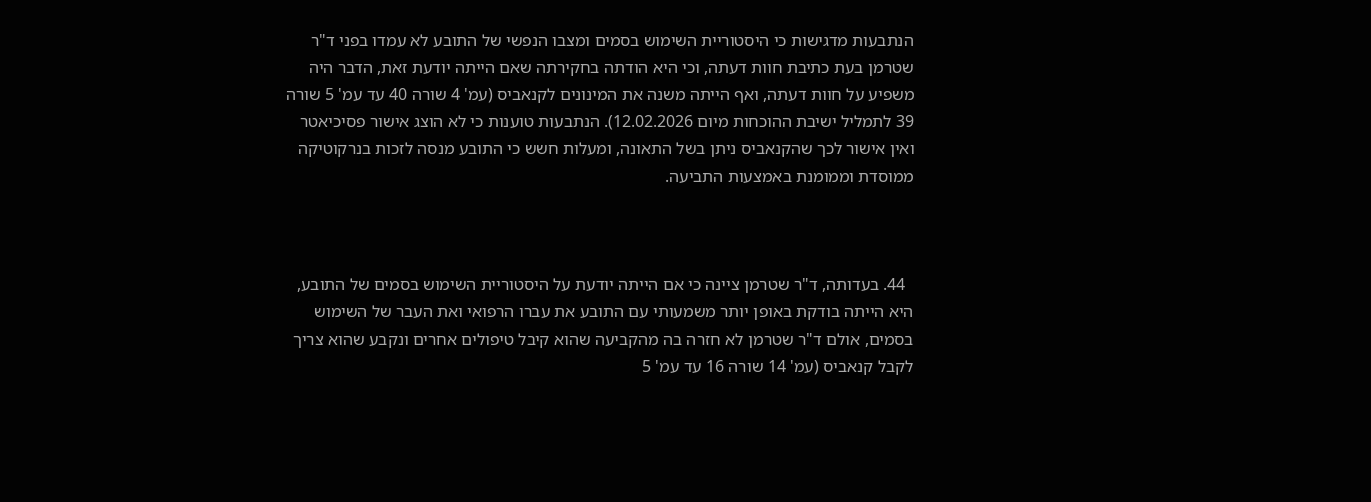הנתבעות מדגישות כי היסטוריית השימוש בסמים ומצבו הנפשי של התובע לא עמדו בפני ד"ר שטרמן בעת כתיבת חוות דעתה, וכי היא הודתה בחקירתה שאם הייתה יודעת זאת, הדבר היה משפיע על חוות דעתה, ואף הייתה משנה את המינונים לקנאביס (עמ' 4 שורה 40 עד עמ' 5 שורה 39 לתמליל ישיבת ההוכחות מיום 12.02.2026). הנתבעות טוענות כי לא הוצג אישור פסיכיאטר ואין אישור לכך שהקנאביס ניתן בשל התאונה, ומעלות חשש כי התובע מנסה לזכות בנרקוטיקה ממוסדת וממומנת באמצעות התביעה.



  44. בעדותה, ד"ר שטרמן ציינה כי אם הייתה יודעת על היסטוריית השימוש בסמים של התובע, היא הייתה בודקת באופן יותר משמעותי עם התובע את עברו הרפואי ואת העבר של השימוש בסמים, אולם ד"ר שטרמן לא חזרה בה מהקביעה שהוא קיבל טיפולים אחרים ונקבע שהוא צריך לקבל קנאביס (עמ' 14 שורה 16 עד עמ' 5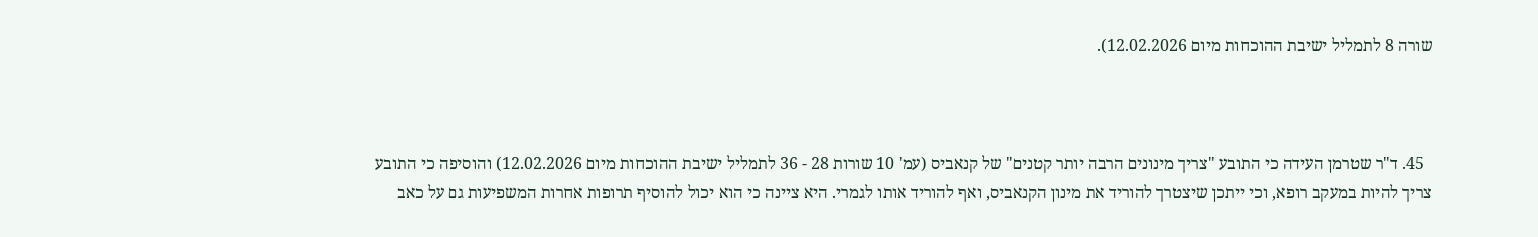שורה 8 לתמליל ישיבת ההוכחות מיום 12.02.2026).



  45. ד"ר שטרמן העידה כי התובע "צריך מינונים הרבה יותר קטנים" של קנאביס (עמ' 10 שורות 28 - 36 לתמליל ישיבת ההוכחות מיום 12.02.2026) והוסיפה כי התובע צריך להיות במעקב רופא, וכי ייתכן שיצטרך להוריד את מינון הקנאביס, ואף להוריד אותו לגמרי. היא ציינה כי הוא יכול להוסיף תרופות אחרות המשפיעות גם על כאב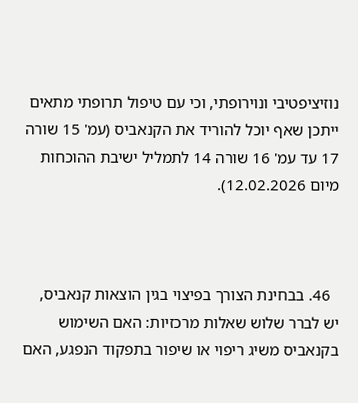נוזיציפטיבי ונוירופתי, וכי עם טיפול תרופתי מתאים ייתכן שאף יוכל להוריד את הקנאביס (עמ' 15 שורה 17 עד עמ' 16 שורה 14 לתמליל ישיבת ההוכחות מיום 12.02.2026).



  46. בבחינת הצורך בפיצוי בגין הוצאות קנאביס, יש לברר שלוש שאלות מרכזיות: האם השימוש בקנאביס משיג ריפוי או שיפור בתפקוד הנפגע, האם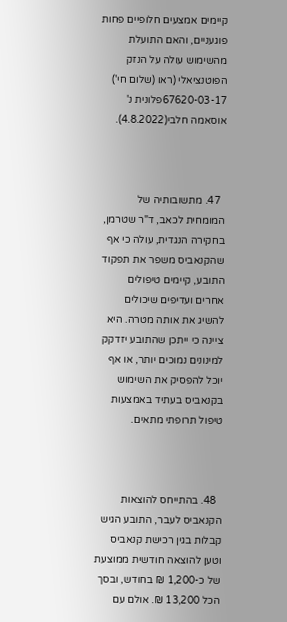קיימים אמצעים חלופיים פחות פוגעניים, והאם התועלת מהשימוש עולה על הנזק הפוטנציאלי (ראו (שלום חי') 67620-03-17פלונית נ' אוסאמה חלבי(4.8.2022).



  47. מתשובותיה של המומחית לכאב, ד"ר שטרמן, בחקירה הנגדית, עולה כי אף שהקנאביס משפר את תפקוד התובע, קיימים טיפולים אחרים ועדיפים שיכולים להשיג את אותה מטרה. היא ציינה כי ייתכן שהתובע יזדקק למינונים נמוכים יותר, או אף יוכל להפסיק את השימוש בקנאביס בעתיד באמצעות טיפול תרופתי מתאים.



  48. בהתייחס להוצאות הקנאביס לעבר, התובע הגיש קבלות בגין רכישת קנאביס וטען להוצאה חודשית ממוצעת של כ-1,200 ₪ בחודש, ובסך הכל 13,200 ₪. אולם עם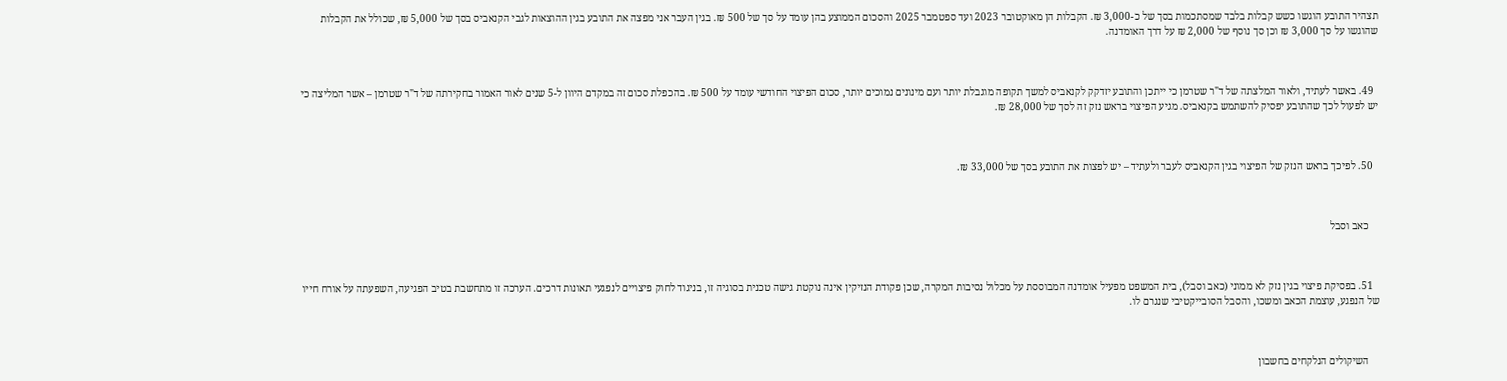תצהיר התובע הוגשו כשש קבלות בלבד שמסתכמות בסך של כ-3,000 ₪. הקבלות הן מאוקטובר 2023 ועד ספטמבר 2025 והסכום הממוצע בהן עומד על סך של 500 ₪. בגין העבר אני מפצה את התובע בגין ההוצאות לגבי הקנאביס בסך של 5,000 ₪, שכולל את הקבלות שהוגשו על סך 3,000 ₪ וכן סך נוסף של 2,000 ₪ על דרך האומדנה.



  49. באשר לעתיד, ולאור המלצתה של ד"ר שטרמן כי ייתכן והתובע יזדקק לקנאביס למשך תקופה מוגבלת יותר ועם מינונים נמוכים יותר, סכום הפיצוי החודשי עומד על 500 ₪. בהכפלת סכום זה במקדם היוון ל-5 שנים לאור האמור בחקירתה של ד"ר שטרמן – אשר המליצה כי יש לפעול לכך שהתובע יפסיק להשתמש בקנאביס. מגיע הפיצוי בראש נזק זה לסך של 28,000 ₪.



  50. לפיכך בראש הנזק של הפיצוי בגין הקנאביס לעבר ולעתיד – יש לפצות את התובע בסך של 33,000 ₪.



    כאב וסבל



  51. בפסיקת פיצוי בגין נזק לא ממוני (כאב וסבל), בית המשפט מפעיל אומדנה המבוססת על מכלול נסיבות המקרה, שכן פקודת הנזיקין אינה נוקטת גישה טכנית בסוגיה זו, בניגוד לחוק פיצויים לנפגעי תאונות דרכים. הערכה זו מתחשבת בטיב הפגיעה, השפעתה על אורח חייו של הנפגע, עוצמת הכאב ומשכו, והסבל הסובייקטיבי שנגרם לו.



    השיקולים הנלקחים בחשבון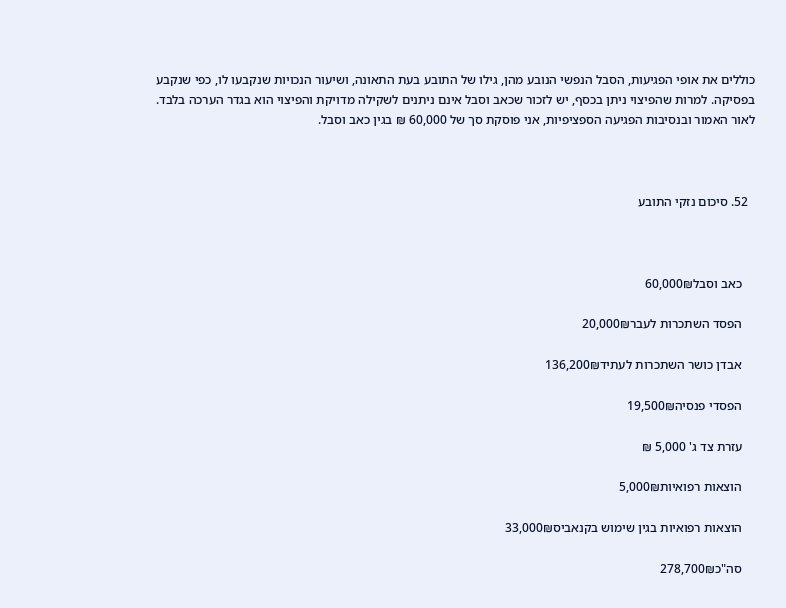כוללים את אופי הפגיעות, הסבל הנפשי הנובע מהן, גילו של התובע בעת התאונה, ושיעור הנכויות שנקבעו לו, כפי שנקבע בפסיקה. למרות שהפיצוי ניתן בכסף, יש לזכור שכאב וסבל אינם ניתנים לשקילה מדויקת והפיצוי הוא בגדר הערכה בלבד. לאור האמור ובנסיבות הפגיעה הספציפיות, אני פוסקת סך של 60,000 ₪ בגין כאב וסבל.



  52. סיכום נזקי התובע



    כאב וסבל60,000₪

    הפסד השתכרות לעבר20,000₪

    אבדן כושר השתכרות לעתיד136,200₪

    הפסדי פנסיה19,500₪

    עזרת צד ג' 5,000 ₪

    הוצאות רפואיות5,000₪

    הוצאות רפואיות בגין שימוש בקנאביס33,000₪

    סה"כ278,700₪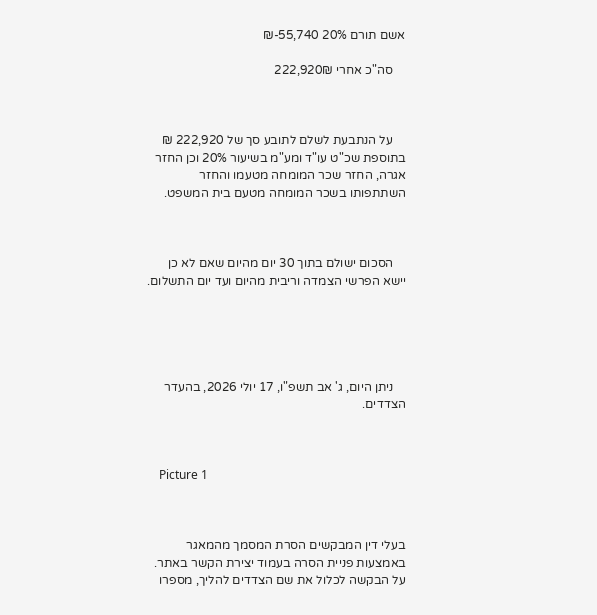אשם תורם 20% 55,740-₪

    סה"כ אחרי 222,920₪



    על הנתבעת לשלם לתובע סך של 222,920 ₪ בתוספת שכ"ט עו"ד ומע"מ בשיעור 20% וכן החזר אגרה, החזר שכר המומחה מטעמו והחזר השתתפותו בשכר המומחה מטעם בית המשפט.



    הסכום ישולם בתוך 30 יום מהיום שאם לא כן יישא הפרשי הצמדה וריבית מהיום ועד יום התשלום.





    ניתן היום, ג' אב תשפ"ו, 17 יולי 2026, בהעדר הצדדים.



    Picture 1



בעלי דין המבקשים הסרת המסמך מהמאגר באמצעות פניית הסרה בעמוד יצירת הקשר באתר. על הבקשה לכלול את שם הצדדים להליך, מספרו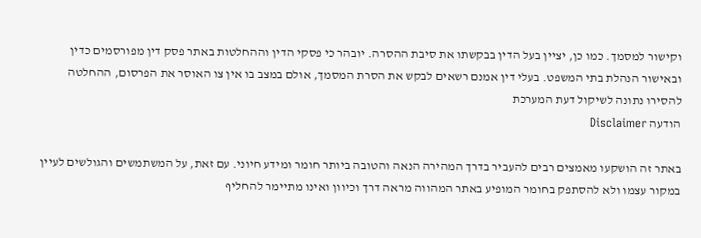וקישור למסמך. כמו כן, יציין בעל הדין בבקשתו את סיבת ההסרה. יובהר כי פסקי הדין וההחלטות באתר פסק דין מפורסמים כדין ובאישור הנהלת בתי המשפט. בעלי דין אמנם רשאים לבקש את הסרת המסמך, אולם במצב בו אין צו האוסר את הפרסום, ההחלטה להסירו נתונה לשיקול דעת המערכת
הודעה Disclaimer

באתר זה הושקעו מאמצים רבים להעביר בדרך המהירה הנאה והטובה ביותר חומר ומידע חיוני. עם זאת, על המשתמשים והגולשים לעיין במקור עצמו ולא להסתפק בחומר המופיע באתר המהווה מראה דרך וכיוון ואינו מתיימר להחליף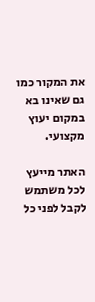את המקור כמו גם שאינו בא במקום יעוץ מקצועי.

האתר מייעץ לכל משתמש לקבל לפני כל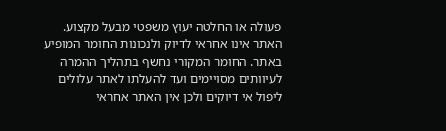פעולה או החלטה יעוץ משפטי מבעל מקצוע. האתר אינו אחראי לדיוק ולנכונות החומר המופיע באתר. החומר המקורי נחשף בתהליך ההמרה לעיוותים מסויימים ועד להעלתו לאתר עלולים ליפול אי דיוקים ולכן אין האתר אחראי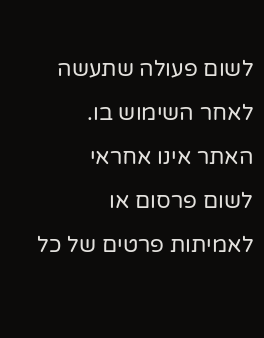לשום פעולה שתעשה לאחר השימוש בו. האתר אינו אחראי לשום פרסום או לאמיתות פרטים של כל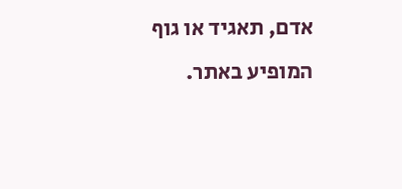אדם, תאגיד או גוף המופיע באתר.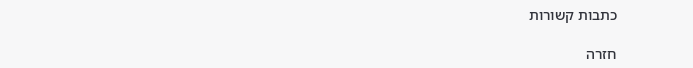כתבות קשורות

חזרה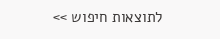לתוצאות חיפוש >>